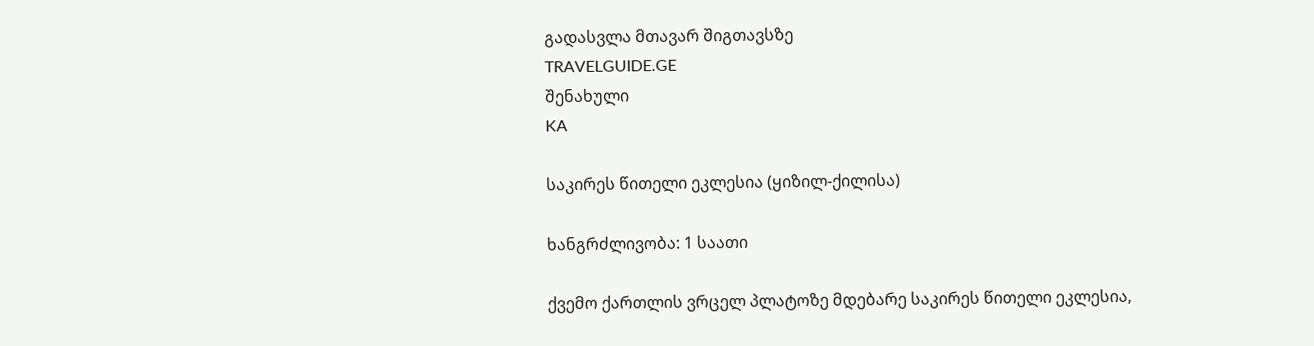გადასვლა მთავარ შიგთავსზე
TRAVELGUIDE.GE
შენახული
KA

საკირეს წითელი ეკლესია (ყიზილ-ქილისა)

ხანგრძლივობა: 1 საათი

ქვემო ქართლის ვრცელ პლატოზე მდებარე საკირეს წითელი ეკლესია,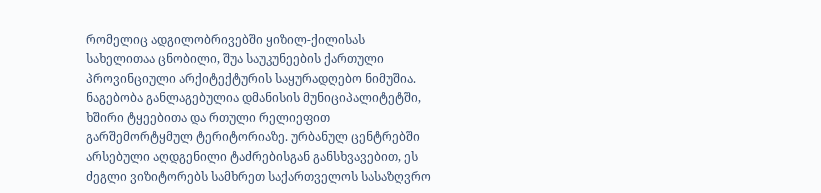რომელიც ადგილობრივებში ყიზილ-ქილისას სახელითაა ცნობილი, შუა საუკუნეების ქართული პროვინციული არქიტექტურის საყურადღებო ნიმუშია. ნაგებობა განლაგებულია დმანისის მუნიციპალიტეტში, ხშირი ტყეებითა და რთული რელიეფით გარშემორტყმულ ტერიტორიაზე. ურბანულ ცენტრებში არსებული აღდგენილი ტაძრებისგან განსხვავებით, ეს ძეგლი ვიზიტორებს სამხრეთ საქართველოს სასაზღვრო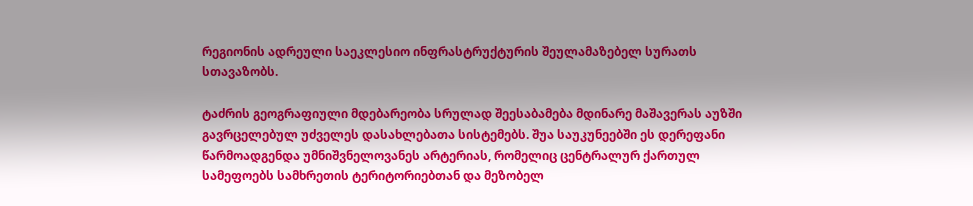რეგიონის ადრეული საეკლესიო ინფრასტრუქტურის შეულამაზებელ სურათს სთავაზობს.

ტაძრის გეოგრაფიული მდებარეობა სრულად შეესაბამება მდინარე მაშავერას აუზში გავრცელებულ უძველეს დასახლებათა სისტემებს. შუა საუკუნეებში ეს დერეფანი წარმოადგენდა უმნიშვნელოვანეს არტერიას, რომელიც ცენტრალურ ქართულ სამეფოებს სამხრეთის ტერიტორიებთან და მეზობელ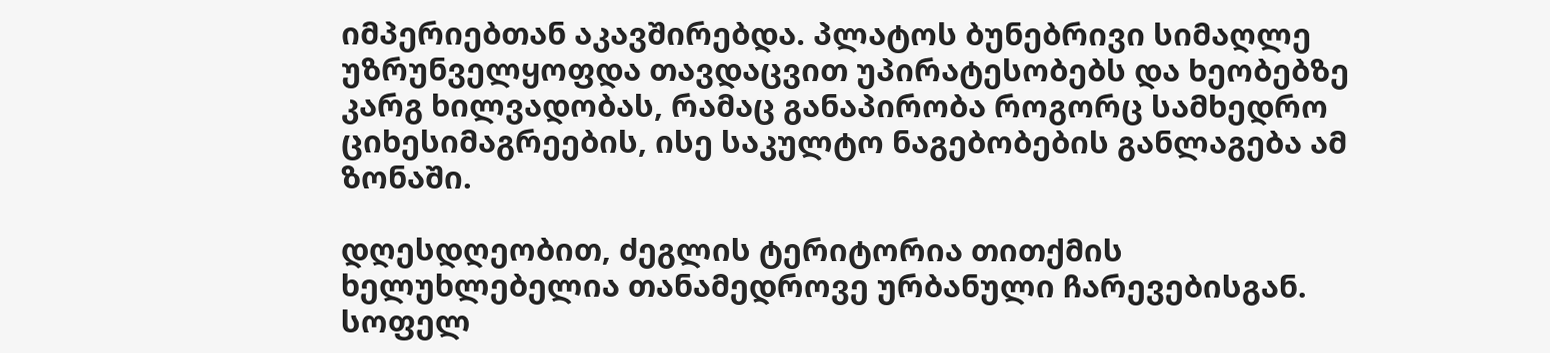იმპერიებთან აკავშირებდა. პლატოს ბუნებრივი სიმაღლე უზრუნველყოფდა თავდაცვით უპირატესობებს და ხეობებზე კარგ ხილვადობას, რამაც განაპირობა როგორც სამხედრო ციხესიმაგრეების, ისე საკულტო ნაგებობების განლაგება ამ ზონაში.

დღესდღეობით, ძეგლის ტერიტორია თითქმის ხელუხლებელია თანამედროვე ურბანული ჩარევებისგან. სოფელ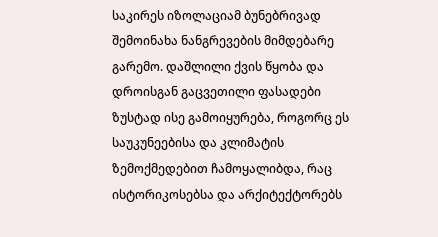საკირეს იზოლაციამ ბუნებრივად შემოინახა ნანგრევების მიმდებარე გარემო. დაშლილი ქვის წყობა და დროისგან გაცვეთილი ფასადები ზუსტად ისე გამოიყურება, როგორც ეს საუკუნეებისა და კლიმატის ზემოქმედებით ჩამოყალიბდა, რაც ისტორიკოსებსა და არქიტექტორებს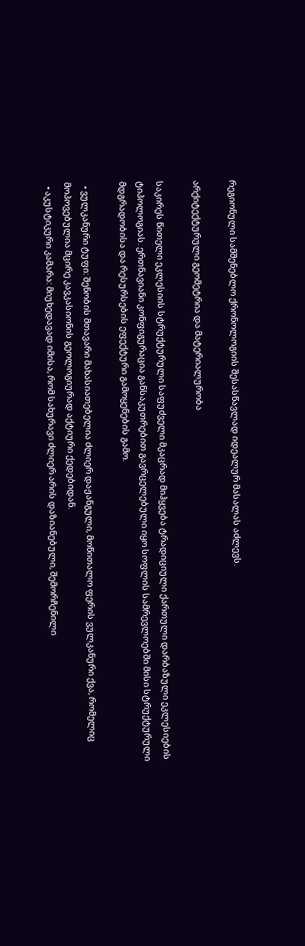რეგიონული სამშენებლო ქრონოლოგიის შესასწავლად იდეალურ მასალას აძლევს.

არქიტექტურული გეომეტრია და მატერიალურობა

საკირეს წითელი ეკლესიის სტრუქტურული საფუძველი მკაცრად მიჰყვება ტრადიციული ქართული დარბაზული ეკლესიების ტიპოლოგიას. ერთნავიანი კონფიგურაცია განსაკუთრებით გავრცელებული იყო სოფლის სამრევლოებში მისი სტრუქტურული მდგრადობისა და რესურსების ეფექტური გამოყენების გამო.

  • ვულკანური ტუფი: შენობის მთავარი მახასიათებელია ძლიერ დაჟანგული, მოწითალო ფერის ვულკანური ქვა, რომელიც მოპოვებულია მცირე კავკასიონის გეოლოგიურად აქტიური ქედებიდან.
  • აკუსტიკური კამარა: მიუხედავად იმისა, რომ სახურავი ძლიერ არის დაზიანებული, შემორჩენილი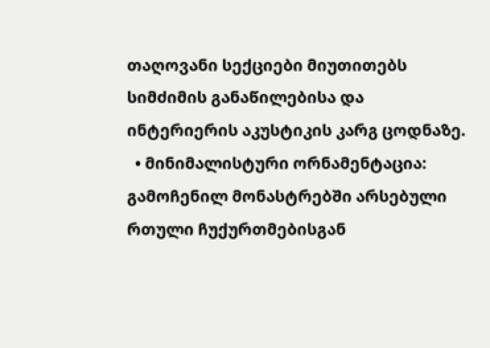თაღოვანი სექციები მიუთითებს სიმძიმის განაწილებისა და ინტერიერის აკუსტიკის კარგ ცოდნაზე.
  • მინიმალისტური ორნამენტაცია: გამოჩენილ მონასტრებში არსებული რთული ჩუქურთმებისგან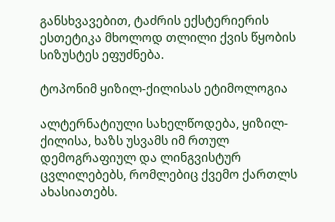განსხვავებით, ტაძრის ექსტერიერის ესთეტიკა მხოლოდ თლილი ქვის წყობის სიზუსტეს ეფუძნება.

ტოპონიმ ყიზილ-ქილისას ეტიმოლოგია

ალტერნატიული სახელწოდება, ყიზილ-ქილისა, ხაზს უსვამს იმ რთულ დემოგრაფიულ და ლინგვისტურ ცვლილებებს, რომლებიც ქვემო ქართლს ახასიათებს.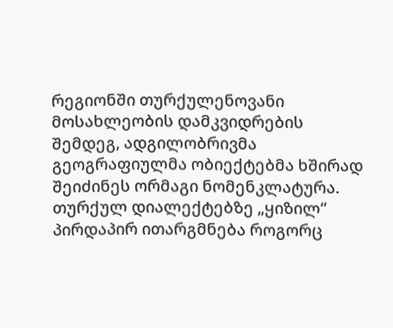რეგიონში თურქულენოვანი მოსახლეობის დამკვიდრების შემდეგ, ადგილობრივმა გეოგრაფიულმა ობიექტებმა ხშირად შეიძინეს ორმაგი ნომენკლატურა. თურქულ დიალექტებზე „ყიზილ“ პირდაპირ ითარგმნება როგორც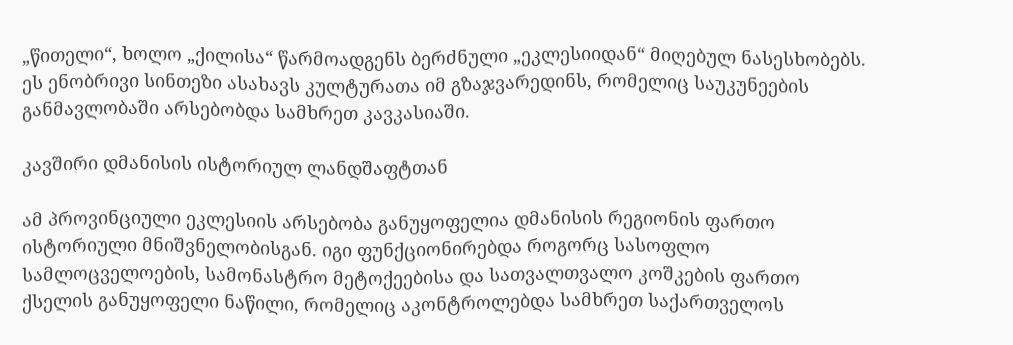„წითელი“, ხოლო „ქილისა“ წარმოადგენს ბერძნული „ეკლესიიდან“ მიღებულ ნასესხობებს. ეს ენობრივი სინთეზი ასახავს კულტურათა იმ გზაჯვარედინს, რომელიც საუკუნეების განმავლობაში არსებობდა სამხრეთ კავკასიაში.

კავშირი დმანისის ისტორიულ ლანდშაფტთან

ამ პროვინციული ეკლესიის არსებობა განუყოფელია დმანისის რეგიონის ფართო ისტორიული მნიშვნელობისგან. იგი ფუნქციონირებდა როგორც სასოფლო სამლოცველოების, სამონასტრო მეტოქეებისა და სათვალთვალო კოშკების ფართო ქსელის განუყოფელი ნაწილი, რომელიც აკონტროლებდა სამხრეთ საქართველოს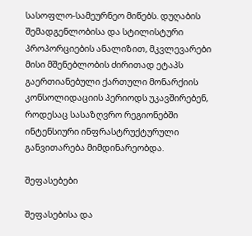სასოფლო-სამეურნეო მიწებს. დუღაბის შემადგენლობისა და სტილისტური პროპორციების ანალიზით, მკვლევარები მისი მშენებლობის ძირითად ეტაპს გაერთიანებული ქართული მონარქიის კონსოლიდაციის პერიოდს უკავშირებენ, როდესაც სასაზღვრო რეგიონებში ინტენსიური ინფრასტრუქტურული განვითარება მიმდინარეობდა.

შეფასებები

შეფასებისა და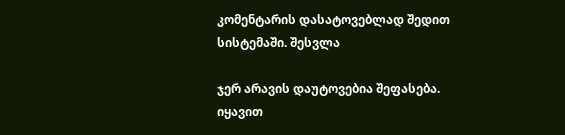კომენტარის დასატოვებლად შედით სისტემაში. შესვლა

ჯერ არავის დაუტოვებია შეფასება. იყავით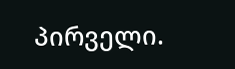პირველი.